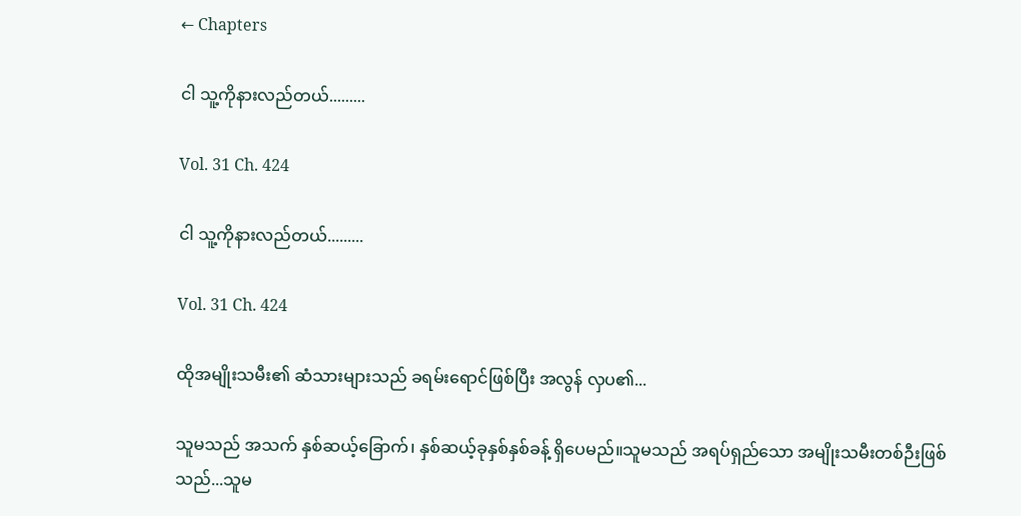← Chapters

ငါ သူ့ကိုနားလည်တယ်.........

Vol. 31 Ch. 424

ငါ သူ့ကိုနားလည်တယ်.........

Vol. 31 Ch. 424

ထိုအမျိုးသမီး၏ ဆံသားများသည် ခရမ်းရောင်ဖြစ်ပြီး အလွန် လှပ၏...

သူမသည် အသက် နှစ်ဆယ့်ခြောက်၊ နှစ်ဆယ့်ခုနှစ်နှစ်ခန့် ရှိပေမည်။သူမသည် အရပ်ရှည်သော အမျိုးသမီးတစ်ဉီးဖြစ်သည်...သူမ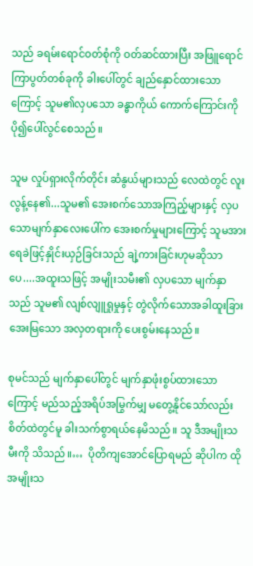သည် ခရမ်းရောင်ဝတ်စုံကို ဝတ်ဆင်ထားပြီး အဖြူရောင်ကြာပွတ်တစ်ခုကို ခါးပေါ်တွင် ချည်နှောင်ထားသောကြောင့် သူမ၏လှပသော ခန္ဓာကိုယ် ကောက်ကြောင်းကို ပို၍ပေါ်လွင်စေသည်။

သူမ လှုပ်ရှားလိုက်တိုင်း ဆံနွယ်များသည် လေထဲတွင် လူးလွန့်နေ၏...သူမ၏ အေးစက်သောအကြည့်များနှင့် လှပသောမျက်နှာလေးပေါ်က အေးစက်မှုများကြောင့် သူမအား ရေခဲဖြင့်နှိုင်းယှဉ်ခြင်းသည် ချဲ့ကားခြင်းဟုမဆိုသာပေ....အထူးသဖြင့် အမျိုးသမီး၏ လှပသော မျက်နှာသည် သူမ၏ လျစ်လျူရှုမှုနှင့် တွဲလိုက်သောအခါထူးခြားအေးမြသော အလှတရားကို ပေးစွမ်းနေသည်။

စုမင်သည် မျက်နှာပေါ်တွင် မျက်နှာဖုံးစွပ်ထားသောကြောင့် မည်သည့်အရိပ်အမြွက်မျှ မတွေ့နိုင်သော်လည်း စိတ်ထဲတွင်မူ ခါးသက်စွာရယ်နေမိသည်။ သူ ဒီအမျိုးသမီးကို သိသည်။…  ပိုတိကျအောင်ပြောရမည် ဆိုပါက ထိုအမျိုးသ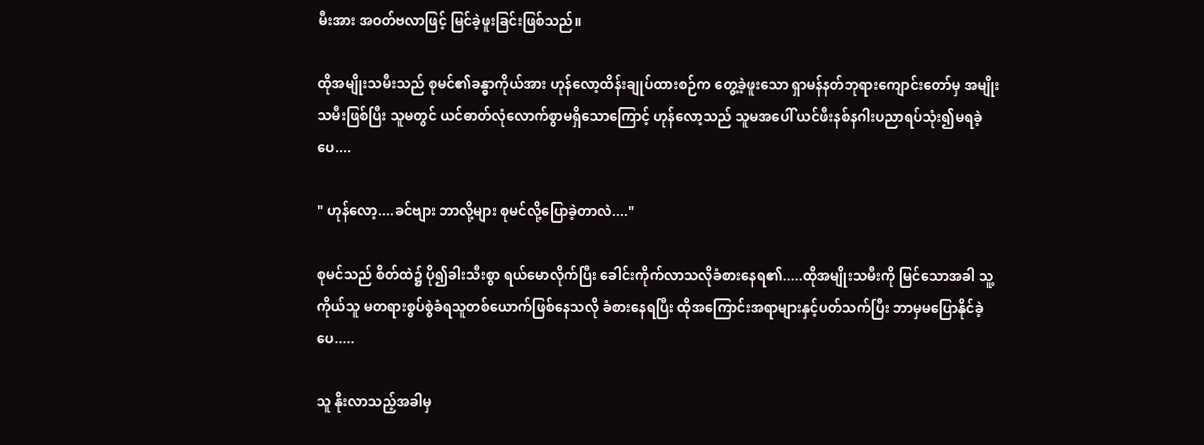မီးအား အဝတ်ဗလာဖြင့် မြင်ခဲ့ဖူးခြင်းဖြစ်သည်။

ထိုအမျိုးသမီးသည် စုမင်၏ခန္ဓာကိုယ်အား ဟုန်လော့ထိန်းချုပ်ထားစဉ်က တွေ့ခဲ့ဖူးသော ရှာမန်နတ်ဘုရားကျောင်းတော်မှ အမျိုးသမီးဖြစ်ပြီး သူမတွင် ယင်ဓာတ်လုံလောက်စွာမရှိသောကြောင့် ဟုန်လော့သည် သူမအပေါ် ယင်ဖီးနစ်နဂါးပညာရပ်သုံး၍မရခဲ့ပေ....

" ဟုန်လော့....ခင်ဗျား ဘာလို့များ စုမင်လို့ပြောခဲ့တာလဲ...."

စုမင်သည် စိတ်ထဲ၌ ပို၍ခါးသီးစွာ ရယ်မောလိုက်ပြီး ခေါင်းကိုက်လာသလိုခံစားနေရ၏.....ထိုအမျိုးသမီးကို မြင်သောအခါ သူ့ကိုယ်သူ မတရားစွပ်စွဲခံရသူတစ်ယောက်ဖြစ်နေသလို ခံစားနေရပြီး ထိုအကြောင်းအရာများနှင့်ပတ်သက်ပြီး ဘာမှမပြောနိုင်ခဲ့ပေ.....

သူ နိုးလာသည့်အခါမှ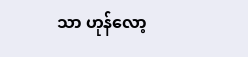သာ ဟုန်လော့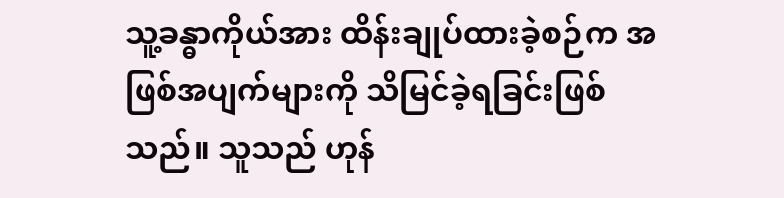သူ့ခန္ဓာကိုယ်အား ထိန်းချုပ်ထားခဲ့စဉ်က အဖြစ်အပျက်များကို သိမြင်ခဲ့ရခြင်းဖြစ်သည်။ သူသည် ဟုန်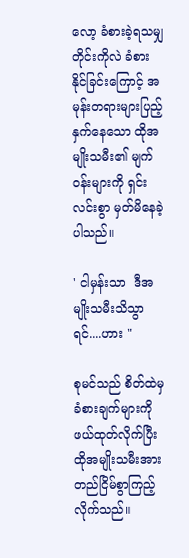လော့ ခံစားခဲ့ရသမျှတိုင်းကိုလဲ ခံစားနိုင်ခြင်းကြောင့် အမုန်းတရားများပြည့်နှက်နေသော ထိုအမျိုးသမီး၏ မျက်ဝန်းများကို ရှင်းလင်းစွာ မှတ်မိနေခဲ့ပါသည်။

' ငါမှန်းသာ  ဒီအမျိုးသမီးသိသွာရင်....ဟား "

စုမင်သည် စိတ်ထဲမှ ခံစားချက်များကို ဖယ်ထုတ်လိုက်ပြီး ထိုအမျိုးသမီးအား တည်ငြိမ်စွာကြည့်လိုက်သည်။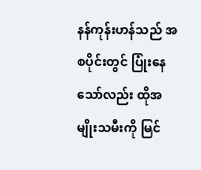နန်ကုန်းဟန်သည် အစပိုင်းတွင် ပြုံးနေသော်လည်း ထိုအမျိုးသမီးကို မြင်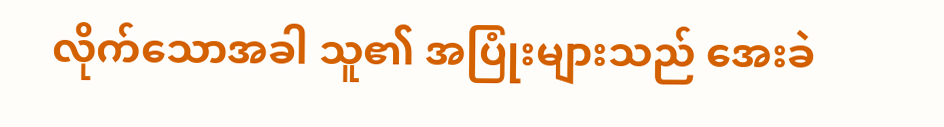လိုက်သောအခါ သူ၏ အပြုံးများသည် အေးခဲ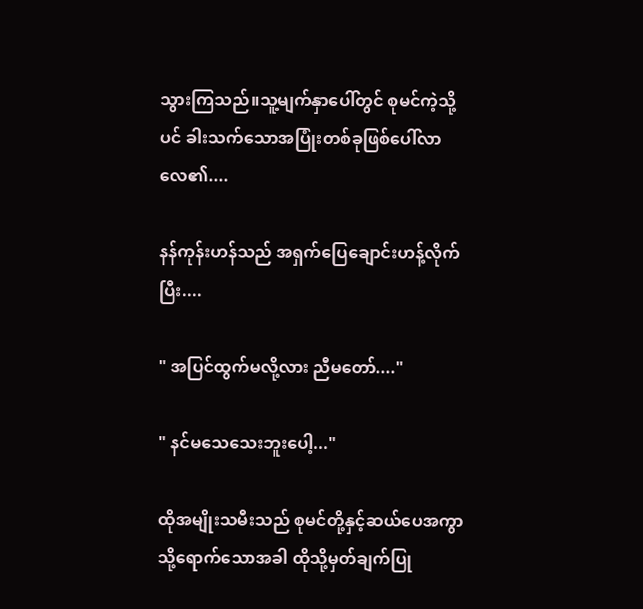သွားကြသည်။သူ့မျက်နှာပေါ်တွင် စုမင်ကဲ့သို့ပင် ခါးသက်သောအပြုံးတစ်ခုဖြစ်ပေါ်လာလေ၏....

နန်ကုန်းဟန်သည် အရှက်ပြေချောင်းဟန့်လိုက်ပြီး....

" အပြင်ထွက်မလို့လား ညီမတော်...."

" နင်မသေသေးဘူးပေါ့..."

ထိုအမျိုးသမီးသည် စုမင်တို့နှင့်ဆယ်ပေအကွာသို့ရောက်သောအခါ ထိုသို့မှတ်ချက်ပြု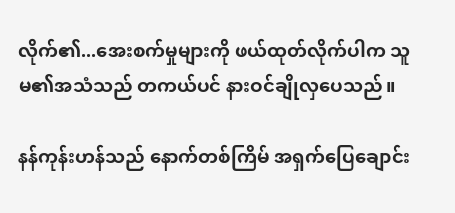လိုက်၏...အေးစက်မှုများကို ဖယ်ထုတ်လိုက်ပါက သူမ၏အသံသည် တကယ်ပင် နားဝင်ချိုလှပေသည်။

နန်ကုန်းဟန်သည် နောက်တစ်ကြိမ် အရှက်ပြေချောင်း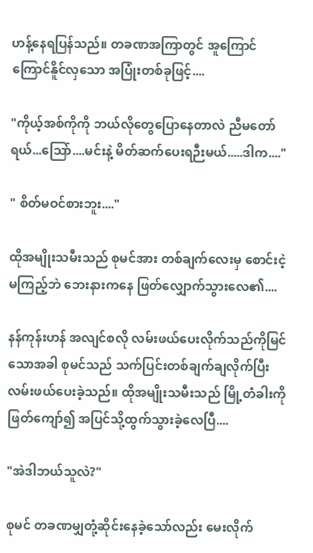ဟန့်နေရပြန်သည်။ တခဏအကြာတွင် အူကြောင်ကြောင်နိူင်လှသော အပြုံးတစ်ခုဖြင့်....

"ကိုယ့်အစ်ကိုကို ဘယ်လိုတွေပြောနေတာလဲ ညီမတော်ရယ်...သြော်....မင်းနဲ့ မိတ်ဆက်ပေးရဉီးမယ်.....ဒါက...."

" စိတ်မဝင်စားဘူး...."

ထိုအမျိုးသမီးသည် စုမင်အား တစ်ချက်လေးမှ စောင်းငဲ့မကြည့်ဘဲ ဘေးနားကနေ ဖြတ်လျှောက်သွားလေ၏....

နန်ကုန်းဟန် အလျင်စလို လမ်းဖယ်ပေးလိုက်သည်ကိုမြင်သောအခါ စုမင်သည် သက်ပြင်းတစ်ချက်ချလိုက်ပြီး လမ်းဖယ်ပေးခဲ့သည်။ ထိုအမျိုးသမီးသည် မြို့တံခါးကို ဖြတ်ကျော်၍ အပြင်သို့ထွက်သွားခဲ့လေပြီ....

"အဲဒါဘယ်သူလဲ?"

စုမင် တခဏမျှတုံ့ဆိုင်းနေခဲ့သော်လည်း မေးလိုက်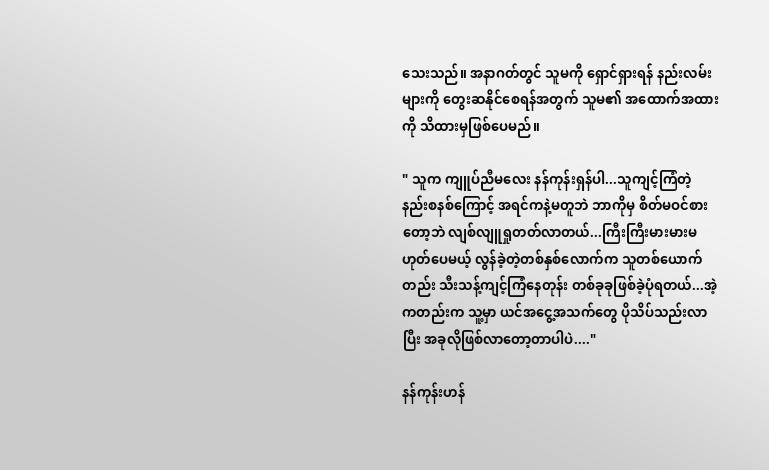သေးသည်။ အနာဂတ်တွင် သူမကို ရှောင်ရှားရန် နည်းလမ်းများကို တွေးဆနိုင်စေရန်အတွက် သူမ၏ အထောက်အထားကို သိထားမှဖြစ်ပေမည်။

" သူက ကျူပ်ညီမလေး နန်ကုန်းရှန်ပါ...သူကျင့်ကြံတဲ့ နည်းစနစ်ကြောင့် အရင်ကနဲ့မတူဘဲ ဘာကိုမှ စိတ်မဝင်စားတော့ဘဲ လျစ်လျူရှုတတ်လာတယ်...ကြီးကြီးမားမားမဟုတ်ပေမယ့် လွန်ခဲ့တဲ့တစ်နှစ်လောက်က သူတစ်ယောက်တည်း သီးသန့်ကျင့်ကြံနေတုန်း တစ်ခုခုဖြစ်ခဲ့ပုံရတယ်...အဲ့ကတည်းက သူ့မှာ ယင်အငွေ့အသက်တွေ ပိုသိပ်သည်းလာပြီး အခုလိုဖြစ်လာတော့တာပါပဲ...."

နန်ကုန်းဟန်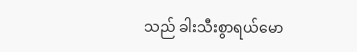သည် ခါးသီးစွာရယ်မော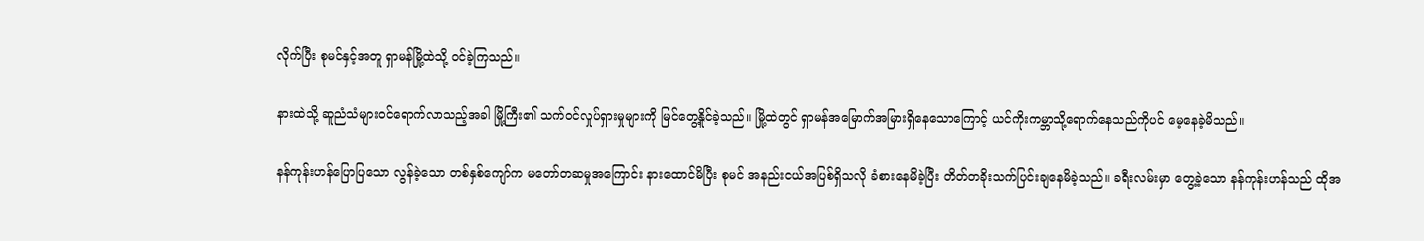လိုက်ပြီး စုမင်နှင့်အတူ ရှာမန်မြို့ထဲသို့ ဝင်ခဲ့ကြသည်။

နားထဲသို့ ဆူညံသံများဝင်ရောက်လာသည့်အခါ မြို့ကြီး၏ သက်ဝင်လှုပ်ရှားမှုများကို မြင်တွေ့နိူင်ခဲ့သည်။ မြို့ထဲတွင် ရှာမန်အမြောက်အမြားရှိနေသောကြောင့် ယင်ကိုးကမ္ဘာသို့ရောက်နေသည်ကိုပင် မေ့နေခဲ့မိသည်။

နန်ကုန်းဟန်ပြောပြသော လွန်ခဲ့သော တစ်နှစ်ကျော်က မတော်တဆမှုအကြောင်း နားထောင်မိပြီး စုမင် အနည်းငယ်အပြစ်ရှိသလို ခံစားနေမိခဲ့ပြီး တိတ်တခိုးသက်ပြင်းချနေမိခဲ့သည်။ ခရီးလမ်းမှာ တွေ့ခဲ့သော နန်ကုန်းဟန်သည် ထိုအ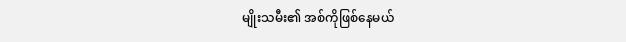မျိုးသမီး၏ အစ်ကိုဖြစ်နေမယ်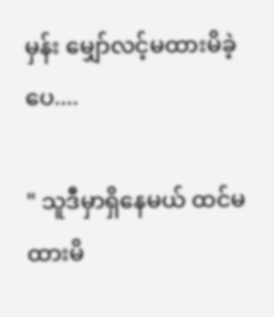မှန်း မျှော်လင့်မထားမိခဲ့ပေ....

" သူဒီမှာရှိနေမယ် ထင်မထားမိ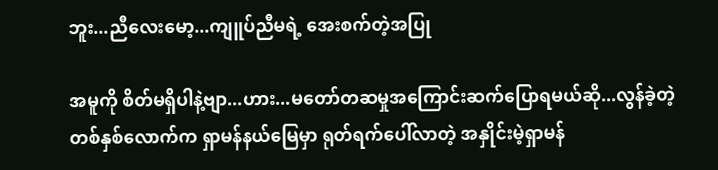ဘူး...ညီလေးမော့...ကျူပ်ညီမရဲ့ အေးစက်တဲ့အပြု

အမူကို စိတ်မရှိပါနဲ့ဗျာ...ဟား...မတော်တဆမှုအကြောင်းဆက်ပြောရမယ်ဆို...လွန်ခဲ့တဲ့ တစ်နှစ်လောက်က ရှာမန်နယ်မြေမှာ ရုတ်ရက်ပေါ်လာတဲ့ အနှိုင်းမဲ့ရှာမန်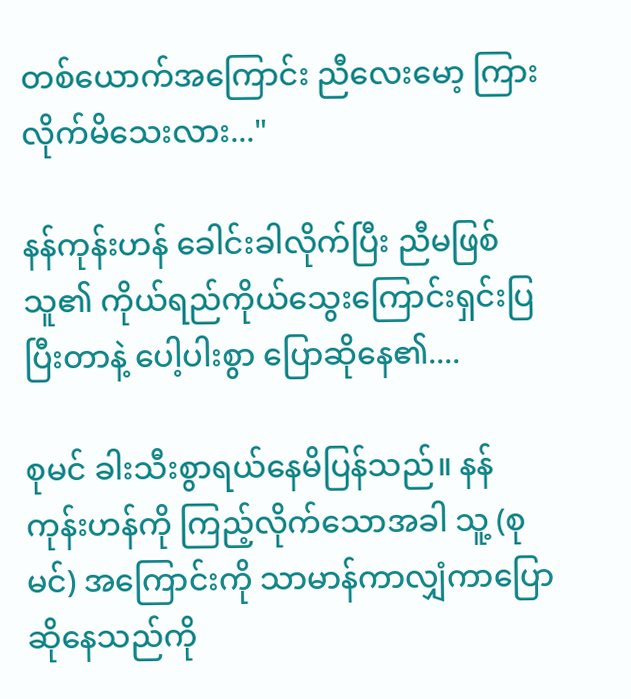တစ်ယောက်အကြောင်း ညီလေးမော့ ကြားလိုက်မိသေးလား..."

နန်ကုန်းဟန် ခေါင်းခါလိုက်ပြီး ညီမဖြစ်သူ၏ ကိုယ်ရည်ကိုယ်သွေးကြောင်းရှင်းပြပြီးတာနဲ့ ပေါ့ပါးစွာ ပြောဆိုနေ၏....

စုမင် ခါးသီးစွာရယ်နေမိပြန်သည်။ နန်ကုန်းဟန်ကို ကြည့်လိုက်သောအခါ သူ့ (စုမင်) အကြောင်းကို သာမာန်ကာလျှံကာပြောဆိုနေသည်ကို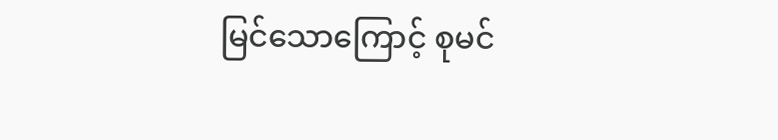မြင်သောကြောင့် စုမင်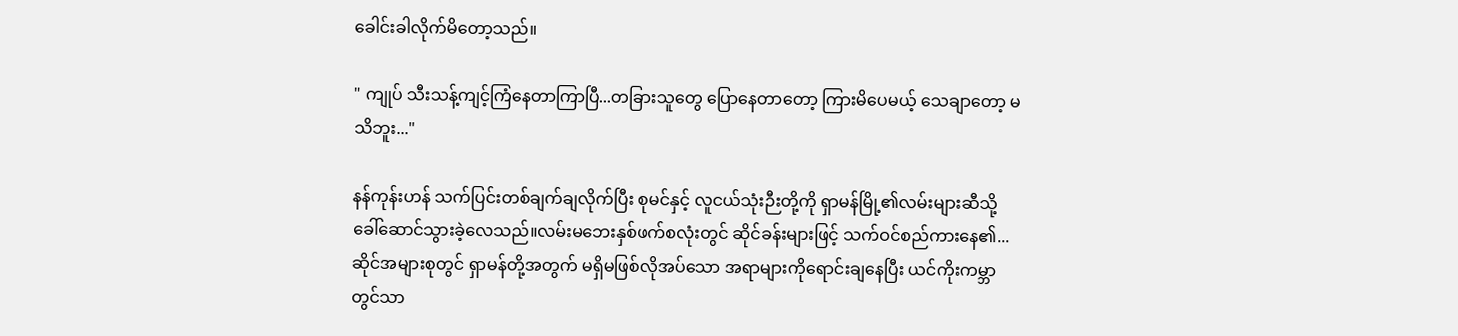ခေါင်းခါလိုက်မိတော့သည်။

" ကျုပ် သီးသန့်ကျင့်ကြံနေတာကြာပြီ...တခြားသူတွေ ပြောနေတာတော့ ကြားမိပေမယ့် သေချာတော့ မသိဘူး..."

နန်ကုန်းဟန် သက်ပြင်းတစ်ချက်ချလိုက်ပြီး စုမင်နှင့် လူငယ်သုံးဉီးတို့ကို ရှာမန်မြို့၏လမ်းများဆီသို့ ခေါ်ဆောင်သွားခဲ့လေသည်။လမ်းမဘေးနှစ်ဖက်စလုံးတွင် ဆိုင်ခန်းများဖြင့် သက်ဝင်စည်ကားနေ၏...ဆိုင်အများစုတွင် ရှာမန်တို့အတွက် မရှိမဖြစ်လိုအပ်သော အရာများကိုရောင်းချနေပြီး ယင်ကိုးကမ္ဘာတွင်သာ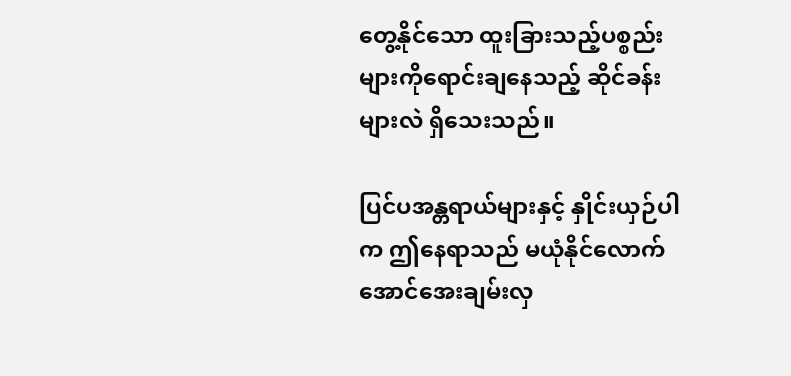တွေ့နိုင်သော ထူးခြားသည့်ပစ္စည်းများကိုရောင်းချနေသည့် ဆိုင်ခန်းများလဲ ရှိသေးသည်။

ပြင်ပအန္တရာယ်များနှင့် နှိုင်းယှဉ်ပါက ဤနေရာသည် မယုံနိုင်လောက်အောင်အေးချမ်းလှ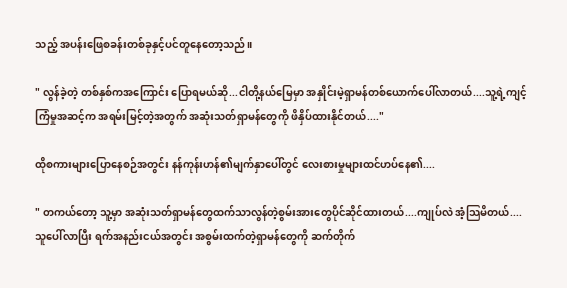သည့် အပန်းဖြေစခန်းတစ်ခုနှင့်ပင်တူနေတော့သည်။

" လွန်ခဲ့တဲ့ တစ်နှစ်ကအကြောင်း ပြောရမယ်ဆို...ငါတို့နယ်မြေမှာ အနှိုင်းမဲ့ရှာမန်တစ်ယောက်ပေါ်လာတယ်....သူ့ရဲ့ကျင့်ကြံမှုအဆင့်က အရမ်းမြင့်တဲ့အတွက် အဆုံးသတ်ရှာမန်တွေကို ဖိနှိပ်ထားနိုင်တယ်...."

ထိုစကားများပြောနေစဉ်အတွင်း နန်ကုန်းဟန်၏မျက်နှာပေါ်တွင် လေးစားမှုများထင်ဟပ်နေ၏....

" တကယ်တော့ သူ့မှာ အဆုံးသတ်ရှာမန်တွေထက်သာလွန်တဲ့စွမ်းအားတွေပိုင်ဆိုင်ထားတယ်....ကျုပ်လဲ အံ့သြမိတယ်....သူပေါ်လာပြီး ရက်အနည်းငယ်အတွင်း အစွမ်းထက်တဲ့ရှာမန်တွေကို ဆက်တိုက်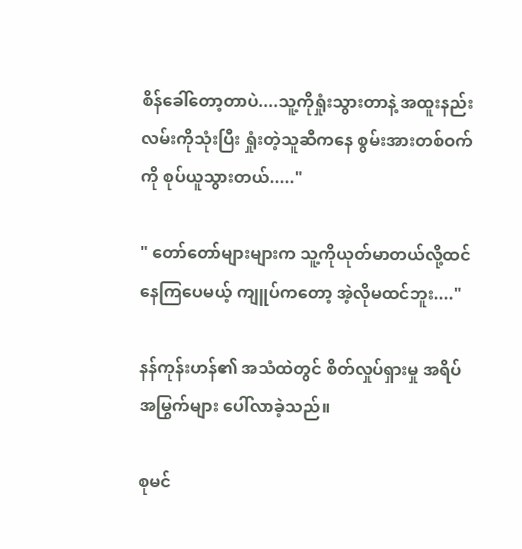စိန်ခေါ်တော့တာပဲ....သူ့ကိုရှုံးသွားတာနဲ့ အထူးနည်းလမ်းကိုသုံးပြီး ရှုံးတဲ့သူဆီကနေ စွမ်းအားတစ်ဝက်ကို စုပ်ယူသွားတယ်....."

" တော်တော်များများက သူ့ကိုယုတ်မာတယ်လို့ထင်နေကြပေမယ့် ကျူပ်ကတော့ အဲ့လိုမထင်ဘူး...."

နန်ကုန်းဟန်၏ အသံထဲတွင် စိတ်လှုပ်ရှားမှု အရိပ်အမြွက်များ ပေါ်လာခဲ့သည်။

စုမင်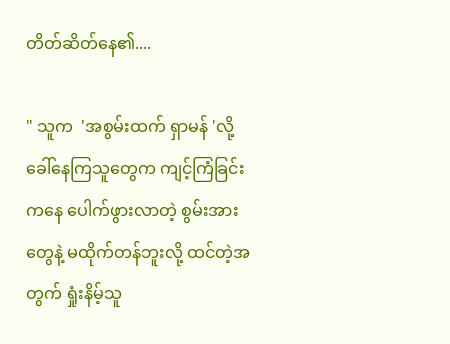တိတ်ဆိတ်နေ၏....

" သူက  'အစွမ်းထက် ရှာမန် 'လို့ ခေါ်နေကြသူတွေက ကျင့်ကြံခြင်းကနေ ပေါက်ဖွားလာတဲ့ စွမ်းအားတွေနဲ့ မထိုက်တန်ဘူးလို့ ထင်တဲ့အတွက် ရှုံးနိမ့်သူ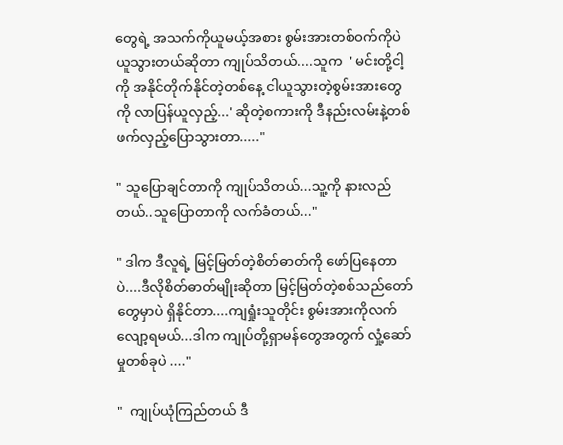တွေရဲ့ အသက်ကိုယူမယ့်အစား စွမ်းအားတစ်ဝက်ကိုပဲယူသွားတယ်ဆိုတာ ကျုပ်သိတယ်....သူက  ' မင်းတို့ငါ့ကို အနိုင်တိုက်နိုင်တဲ့တစ်နေ့ ငါယူသွားတဲ့စွမ်းအားတွေကို လာပြန်ယူလှည့်...' ဆိုတဲ့စကားကို ဒီနည်းလမ်းနဲ့တစ်ဖက်လှည့်ပြောသွားတာ....."

" သူပြောချင်တာကို ကျုပ်သိတယ်...သူ့ကို နားလည်တယ်..သူပြောတာကို လက်ခံတယ်..."

" ဒါက ဒီလူရဲ့ မြင့်မြတ်တဲ့စိတ်ဓာတ်ကို ဖော်ပြနေတာပဲ....ဒီလိုစိတ်ဓာတ်မျိုးဆိုတာ မြင့်မြတ်တဲ့စစ်သည်တော်တွေမှာပဲ ရှိနိုင်တာ....ကျရှုံးသူတိုင်း စွမ်းအားကိုလက်လျော့ရမယ်...ဒါက ကျုပ်တို့ရှာမန်တွေအတွက် လှုံ့ဆော်မှုတစ်ခုပဲ ...."

"  ကျုပ်ယုံကြည်တယ် ဒီ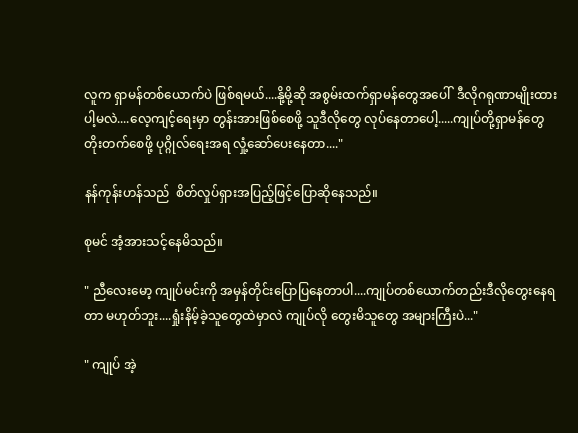လူက ရှာမန်တစ်ယောက်ပဲ ဖြစ်ရမယ်....နို့မို့ဆို အစွမ်းထက်ရှာမန်တွေအပေါ်  ဒီလိုဂရုဏာမျိုးထားပါ့မလဲ....လေ့ကျင့်ရေးမှာ တွန်းအားဖြစ်စေဖို့ သူဒီလိုတွေ လုပ်နေတာပေါ့.....ကျုပ်တို့ရှာမန်တွေ တိုးတက်စေဖို့ ပုဂ္ဂိုလ်ရေးအရ လှုံ့ဆော်ပေးနေတာ...."

နန်ကုန်းဟန်သည်  စိတ်လှုပ်ရှားအပြည့်ဖြင့်ပြောဆိုနေသည်။

စုမင် အံ့အားသင့်နေမိသည်။

" ညီလေးမော့ ကျုပ်မင်းကို အမှန်တိုင်းပြောပြနေတာပါ....ကျုပ်တစ်ယောက်တည်းဒီလိုတွေးနေရတာ မဟုတ်ဘူး....ရှုံးနိမ့်ခဲ့သူတွေထဲမှာလဲ ကျုပ်လို တွေးမိသူတွေ အများကြီးပဲ..."

" ကျုပ် အဲ့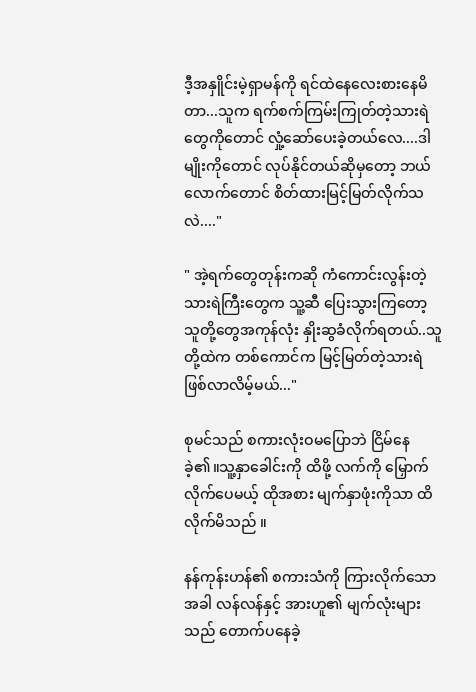ဒီ့အနှိူင်းမဲ့ရှာမန်ကို ရင်ထဲနေလေးစားနေမိတာ...သူက ရက်စက်ကြမ်းကြုတ်တဲ့သားရဲတွေကိုတောင် လှုံ့ဆော်ပေးခဲ့တယ်လေ....ဒါမျိုးကိုတောင် လုပ်နိုင်တယ်ဆိုမှတော့ ဘယ်လောက်တောင် စိတ်ထားမြင့်မြတ်လိုက်သလဲ...."

" အဲ့ရက်တွေတုန်းကဆို ကံကောင်းလွန်းတဲ့ သားရဲကြီးတွေက သူ့ဆီ ပြေးသွားကြတော့ သူတို့တွေအကုန်လုံး နှိုးဆွခံလိုက်ရတယ်..သူတို့ထဲက တစ်ကောင်က မြင့်မြတ်တဲ့သားရဲ ဖြစ်လာလိမ့်မယ်..."

စုမင်သည် စကားလုံးဝမပြောဘဲ ငြိမ်နေခဲ့၏။သူ့နှာခေါင်းကို ထိဖို့ လက်ကို မြှောက်လိုက်ပေမယ့် ထိုအစား မျက်နှာဖုံးကိုသာ ထိလိုက်မိသည် ။

နန်ကုန်းဟန်၏ စကားသံကို ကြားလိုက်သောအခါ လန်လန်နှင့် အားဟူ၏ မျက်လုံးများသည် တောက်ပနေခဲ့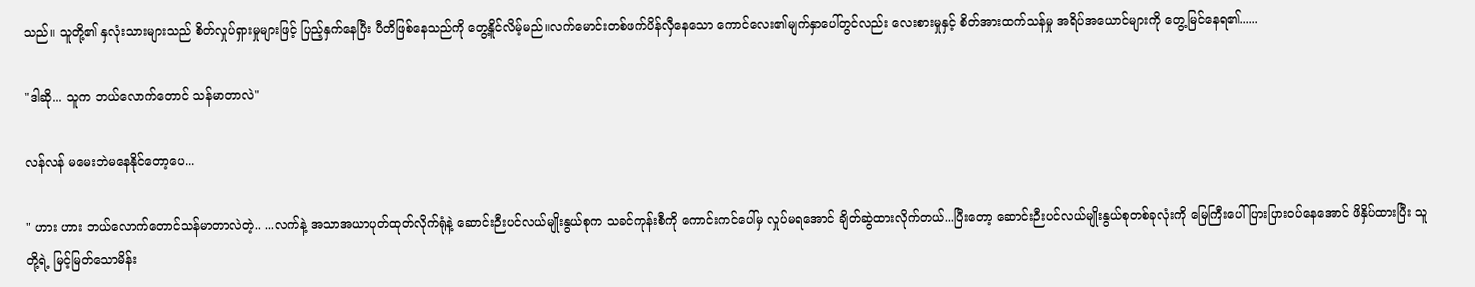သည်။ သူတို့၏ နှလုံးသားများသည် စိတ်လှုပ်ရှားမှုများဖြင့် ပြည့်နှက်နေပြီး ပီတိဖြစ်နေသည်ကို တွေ့နိူင်လိမ့်မည်။လက်မောင်းတစ်ဖက်ပိန်လှီနေသော ကောင်လေး၏မျက်နှာပေါ်တွင်လည်း လေးစားမှုနှင့် စိတ်အားထက်သန်မှု အရိပ်အယောင်များကို တွေ့မြင်နေရ၏......

"ဒါဆို... သူက ဘယ်လောက်တောင် သန်မာတာလဲ"

လန်လန် မမေးဘဲမနေနိုင်တော့ပေ...

" ဟား ဟား ဘယ်လောက်တောင်သန်မာတာလဲတဲ့.. ...လက်နဲ့ အသာအယာပုတ်ထုတ်လိုက်ရုံနဲ့ ဆောင်းဉီးပင်လယ်မျိုးနွယ်စုက သခင်ကုန်းစီကို ကောင်းကင်ပေါ်မှ လှုပ်မရအောင် ချိတ်ဆွဲထားလိုက်တယ်...ပြီးတော့ ဆောင်းဉီးပင်လယ်မျိုးနွယ်စုတစ်ခုလုံးကို မြေကြီးပေါ် ပြားပြားဝပ်နေအောင် ဖိနှိပ်ထားပြီး သူတို့ရဲ့ မြင့်မြတ်သောမိန်း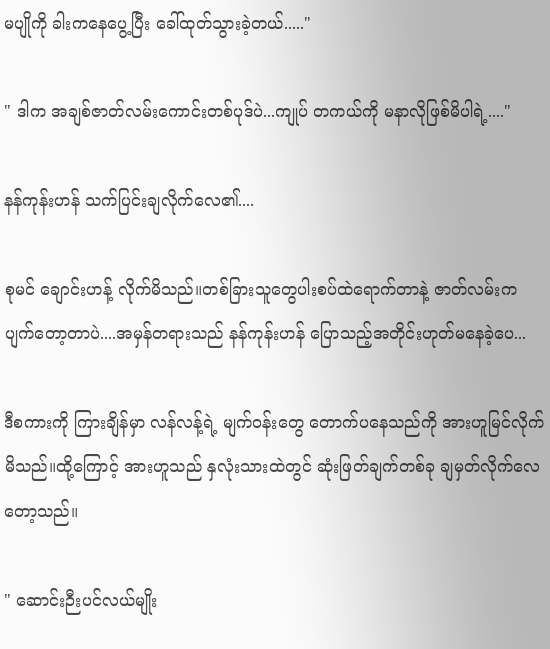မပျိုကို ခါးကနေပွေ့ပြီး ခေါ်ထုတ်သွားခဲ့တယ်....."

" ဒါက အချစ်ဇာတ်လမ်းကောင်းတစ်ပုဒ်ပဲ...ကျုပ် တကယ်ကို မနာလိုဖြစ်မိပါရဲ့...."

နန်ကုန်းဟန် သက်ပြင်းချလိုက်လေ၏....

စုမင် ချောင်းဟန့် လိုက်မိသည်။တစ်ခြားသူတွေပါးစပ်ထဲရောက်တာနဲ့ ဇာတ်လမ်းက ပျက်တော့တာပဲ....အမှန်တရားသည် နန်ကုန်းဟန် ပြောသည့်အတိုင်းဟုတ်မနေခဲ့ပေ...

ဒီစကားကို ကြားချိန်မှာ လန်လန့်ရဲ့ မျက်ဝန်းတွေ တောက်ပနေသည်ကို အားဟူမြင်လိုက်မိသည်။ထို့ကြောင့် အားဟူသည် နှလုံးသားထဲတွင် ဆုံးဖြတ်ချက်တစ်ခု ချမှတ်လိုက်လေတော့သည်။

" ဆောင်းဉီးပင်လယ်မျိုး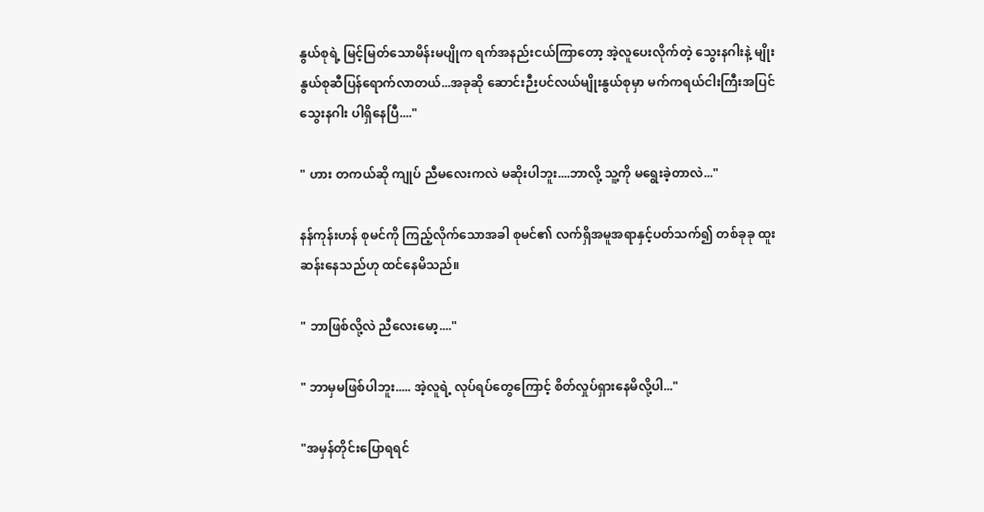နွယ်စုရဲ့ မြင့်မြတ်သောမိန်းမပျိုက ရက်အနည်းငယ်ကြာတော့ အဲ့လူပေးလိုက်တဲ့ သွေးနဂါးနဲ့ မျိုးနွယ်စုဆီပြန်ရောက်လာတယ်...အခုဆို ဆောင်းဉီးပင်လယ်မျိုးနွယ်စုမှာ မက်ကရယ်ငါးကြီးအပြင် သွေးနဂါး ပါရှိနေပြီ...."

" ဟား တကယ်ဆို ကျုပ် ညီမလေးကလဲ မဆိုးပါဘူး....ဘာလို့ သူ့ကို မရွေးခဲ့တာလဲ..."

နန်ကုန်းဟန် စုမင်ကို ကြည့်လိုက်သောအခါ စုမင်၏ လက်ရှိအမူအရာနှင့်ပတ်သက်၍ တစ်ခုခု ထူးဆန်းနေသည်ဟု ထင်နေမိသည်။

" ဘာဖြစ်လို့လဲ ညီလေးမော့...."

" ဘာမှမဖြစ်ပါဘူး..... အဲ့လူရဲ့ လုပ်ရပ်တွေကြောင့် စိတ်လှုပ်ရှားနေမိလို့ပါ..."

"အမှန်တိုင်းပြောရရင်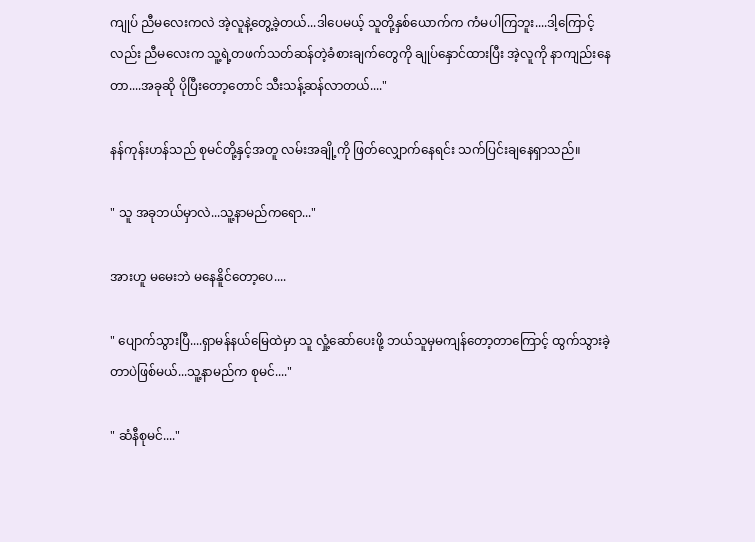ကျုပ် ညီမလေးကလဲ အဲ့လူနဲ့တွေ့ခဲ့တယ်...ဒါပေမယ့် သူတို့နှစ်ယောက်က ကံမပါကြဘူး....ဒါ့ကြောင့်လည်း ညီမလေးက သူ့ရဲ့တဖက်သတ်ဆန်တဲ့ခံစားချက်တွေကို ချုပ်နှောင်ထားပြီး အဲ့လူကို နာကျည်းနေတာ....အခုဆို ပိုပြီးတော့တောင် သီးသန့်ဆန်လာတယ်...."

နန်ကုန်းဟန်သည် စုမင်တို့နှင့်အတူ လမ်းအချို့ကို ဖြတ်လျှောက်နေရင်း သက်ပြင်းချနေရှာသည်။

" သူ အခုဘယ်မှာလဲ...သူ့နာမည်ကရော..."

အားဟူ မမေးဘဲ မနေနိူင်တော့ပေ....

" ပျောက်သွားပြီ....ရှာမန်နယ်မြေထဲမှာ သူ လှုံ့ဆော်ပေးဖို့ ဘယ်သူမှမကျန်တော့တာကြောင့် ထွက်သွားခဲ့တာပဲဖြစ်မယ်...သူ့နာမည်က စုမင်...."

" ဆံနီစုမင်...."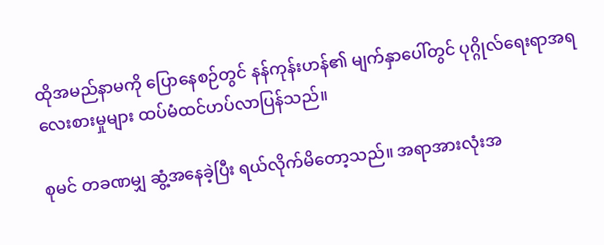ထိုအမည်နာမကို ပြောနေစဉ်တွင် နန်ကုန်းဟန်၏ မျက်နှာပေါ်တွင် ပုဂ္ဂိုလ်ရေးရာအရလေးစားမှုများ ထပ်မံထင်ဟပ်လာပြန်သည်။

စုမင် တခဏမျှ ဆွံ့အနေခဲ့ပြီး ရယ်လိုက်မိတော့သည်။ အရာအားလုံးအ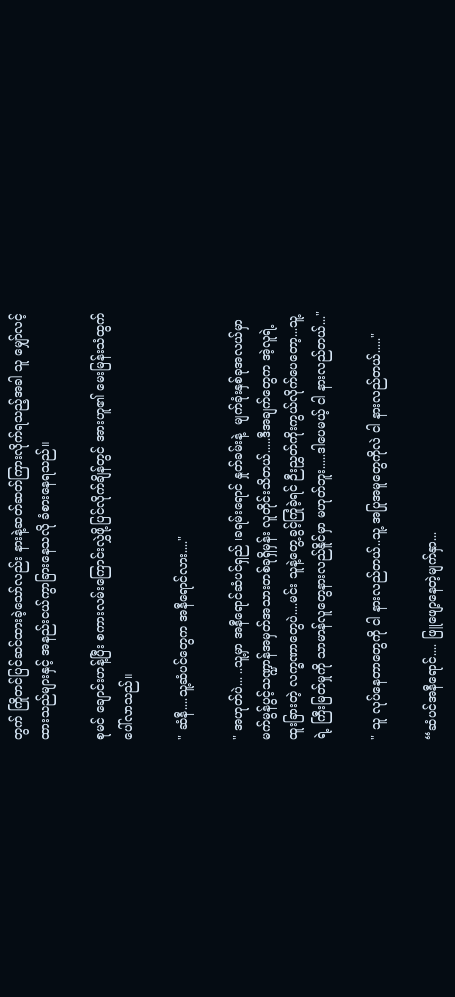တွက် ကြိုတင်ပြင်ဆင်ထားခဲ့သော်လည်း နားနဲ့ဆတ်ဆတ်ကြားလိုက်ရသည့်အခါ သူ မျှော်လင့်ထားသည်များနှင့် အနည်းငယ်ကွာခြားနေသလို ခံစားနေရသည်။

စုမင် ချောင်းဟန့်ပြီး စကားလမ်းကြောင်းလွှဲဖို့ပြင်လိုက်ချိန်တွင် အားဟူ၏ မေးမြန်းသံထွက်ပေါ်လာသည်။

" ဆံနီ....သူ့ဆံပင်တွေက အနီရောင်လား...."

" အဟုတ်ပဲ... ..သူ့မှာ အနီရောင်ဆံပင်ရှည် ၊ခရမ်းရောင် နှုတ်ခမ်းနဲ့  မျက်ခုံးနှစ်ခုအလယ်မှာ မက်မွန်ပွင့်သဏ္ဍာန်အမှတ်အသားတစ်ခုရှိမှန်း လူတိုင်းသိတယ်.....ဒီအချက်တွေက အဲ့လူရဲ့ ထူးခြားတဲ့ လက္ခဏာတွေပဲ....မင်း သူနဲ့တွေ့ခွင့်ကြုံခဲ့ရင် ဉီးညွှတ်ကိုးကွယ်လိုက်ပေတော့...သူ့ရဲ့ ကြီးမြတ်မှုကို သာမာန်လူတွေနားလည်နိူင်မှာ မဟုတ်ဘူး.....ဒါပေမယ့် ငါ နားလည်တယ်..."

" သူ လုပ်နေတာတွေကို ငါ နားလည်တယ်..သူ့ အပြုအမူတွေကိုလဲ ငါ နားလည်တယ်....."

“ဆံပင်အနီရောင်.... ဖြူဖျော့နေတဲ့မျက်နှာ...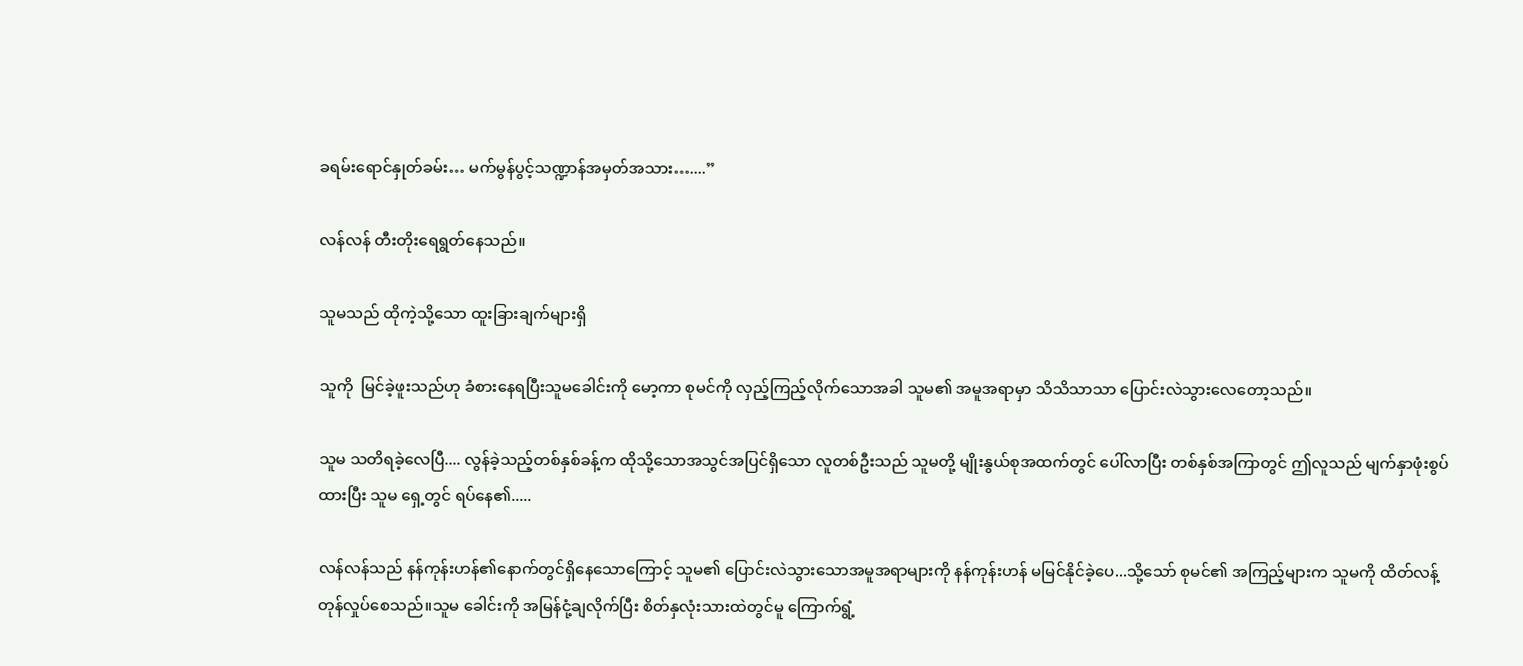ခရမ်းရောင်နှုတ်ခမ်း… မက်မွန်ပွင့်သဏ္ဍာန်အမှတ်အသား…....”

လန်လန် တီးတိုးရေရွတ်နေသည်။

သူမသည် ထိုကဲ့သို့သော ထူးခြားချက်များရှိ

သူကို  မြင်ခဲ့ဖူးသည်ဟု ခံစားနေရပြီးသူမခေါင်းကို မော့ကာ စုမင်ကို လှည့်ကြည့်လိုက်သောအခါ သူမ၏ အမူအရာမှာ သိသိသာသာ ပြောင်းလဲသွားလေတော့သည်။

သူမ သတိရခဲ့လေပြီ.... လွန်ခဲ့သည့်တစ်နှစ်ခန့်က ထိုသို့သောအသွင်အပြင်ရှိသော လူတစ်ဦးသည် သူမတို့ မျိုးနွယ်စုအထက်တွင် ပေါ်လာပြီး တစ်နှစ်အကြာတွင် ဤလူသည် မျက်နှာဖုံးစွပ်ထားပြီး သူမ ရှေ့တွင် ရပ်နေ၏.....

လန်လန်သည် နန်ကုန်းဟန်၏နောက်တွင်ရှိနေသောကြောင့် သူမ၏ ပြောင်းလဲသွားသောအမူအရာများကို နန်ကုန်းဟန် မမြင်နိုင်ခဲ့ပေ...သို့သော် စုမင်၏ အကြည့်များက သူမကို ထိတ်လန့်တုန်လှုပ်စေသည်။သူမ ခေါင်းကို အမြန်ငုံ့ချလိုက်ပြီး စိတ်နှလုံးသားထဲတွင်မူ ကြောက်ရွံ့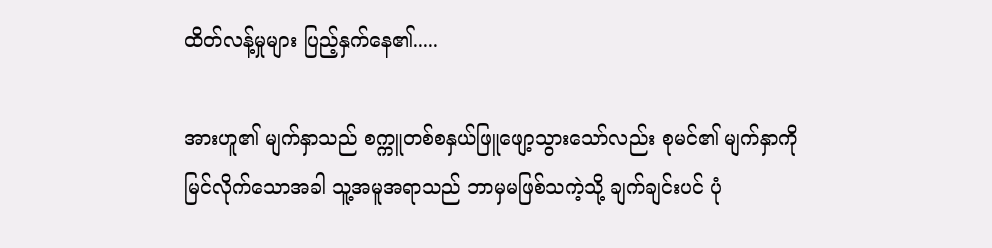ထိတ်လန့်မှုများ ပြည့်နှက်နေ၏.....

အားဟူ၏ မျက်နှာသည် စက္ကူတစ်စနှယ်ဖြူဖျော့သွားသော်လည်း စုမင်၏ မျက်နှာကို မြင်လိုက်သောအခါ သူ့အမူအရာသည် ဘာမှမဖြစ်သကဲ့သို့ ချက်ချင်းပင် ပုံ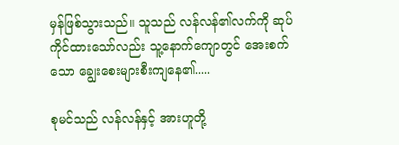မှန်ဖြစ်သွားသည်။ သူသည် လန်လန်၏လက်ကို ဆုပ်ကိုင်ထားသော်လည်း သူ့နောက်ကျောတွင် အေးစက်သော ချွေးစေးများစီးကျနေ၏.....

စုမင်သည် လန်လန်နှင့် အားဟူတို့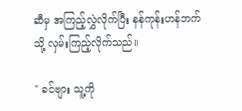ဆီမှ အကြည့်လွှဲလိုက်ပြီး နန်ကုန်းဟန်ဘက်သို့ လှမ်းကြည့်လိုက်သည်။

" ခင်ဗျား သူ့ကို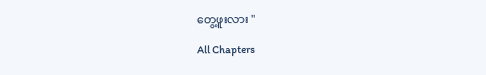တွေ့ဖူးလား "

All Chapters